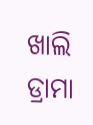ଖାଲି ଡ୍ରାମା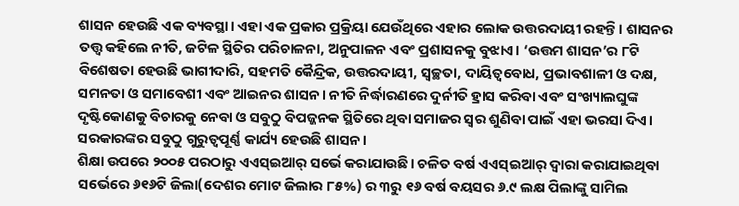ଶାସନ ହେଉଛି ଏକ ବ୍ୟବସ୍ଥା। ଏହା ଏକ ପ୍ରକାର ପ୍ରକ୍ରିୟା ଯେଉଁଥିରେ ଏହାର ଲୋକ ଉତ୍ତରଦାୟୀ ରହନ୍ତି। ଶାସନର ତତ୍ତ୍ୱ କହିଲେ ନୀତି, ଜଟିଳ ସ୍ଥିତିର ପରିଚାଳନା, ଅନୁପାଳନ ଏବଂ ପ୍ରଶାସନକୁ ବୁଝାଏ। ‘ଉତ୍ତମ ଶାସନ’ର ୮ଟି ବିଶେଷତା ହେଉଛି ଭାଗୀଦାରି, ସହମତି କୈନ୍ଦ୍ରିକ, ଉତ୍ତରଦାୟୀ, ସ୍ବଚ୍ଛତା, ଦାୟିତ୍ୱବୋଧ, ପ୍ରଭାବଶାଳୀ ଓ ଦକ୍ଷ, ସମନତା ଓ ସମାବେଶୀ ଏବଂ ଆଇନର ଶାସନ। ନୀତି ନିର୍ଦ୍ଧାରଣରେ ଦୁର୍ନୀତି ହ୍ରାସ କରିବା ଏବଂ ସଂଖ୍ୟାଲଘୁଙ୍କ ଦୃଷ୍ଟିକୋଣକୁ ବିଚାରକୁ ନେବା ଓ ସବୁଠୁ ବିପଜ୍ଜନକ ସ୍ଥିତିରେ ଥିବା ସମାଜର ସ୍ବର ଶୁଣିବା ପାଇଁ ଏହା ଭରସା ଦିଏ। ସରକାରଙ୍କର ସବୁଠୁ ଗୁରୁତ୍ୱପୂର୍ଣ୍ଣ କାର୍ଯ୍ୟ ହେଉଛି ଶାସନ।
ଶିକ୍ଷା ଉପରେ ୨୦୦୫ ପରଠାରୁ ଏଏସ୍‌ଇଆର୍‌ ସର୍ଭେ କରାଯାଉଛି। ଚଳିତ ବର୍ଷ ଏଏସ୍‌ଇଆର୍‌ ଦ୍ୱାରା କରାଯାଇଥିବା ସର୍ଭେରେ ୬୧୬ଟି ଜିଲା(ଦେଶର ମୋଟ ଜିଲାର ୮୫%) ର ୩ରୁ ୧୬ ବର୍ଷ ବୟସର ୬.୯ ଲକ୍ଷ ପିଲାଙ୍କୁ ସାମିଲ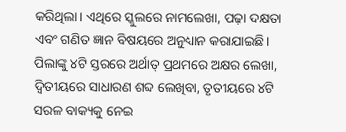କରିଥିଲା। ଏଥିରେ ସ୍କୁଲରେ ନାମଲେଖା, ପଢ଼ା ଦକ୍ଷତା ଏବଂ ଗଣିତ ଜ୍ଞାନ ବିଷୟରେ ଅନୁଧ୍ୟାନ କରାଯାଇଛି। ପିଲାଙ୍କୁ ୪ଟି ସ୍ତରରେ ଅର୍ଥାତ୍‌ ପ୍ରଥମରେ ଅକ୍ଷର ଲେଖା, ଦ୍ୱିତୀୟରେ ସାଧାରଣ ଶବ୍ଦ ଲେଖିବା, ତୃତୀୟରେ ୪ଟି ସରଳ ବାକ୍ୟକୁ ନେଇ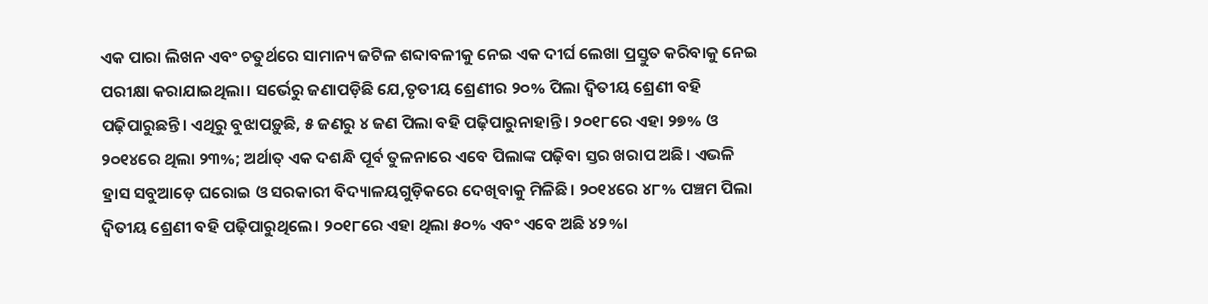ଏକ ପାରା ଲିଖନ ଏବଂ ଚତୁର୍ଥରେ ସାମାନ୍ୟ ଜଟିଳ ଶବ୍ଦାବଳୀକୁ ନେଇ ଏକ ଦୀର୍ଘ ଲେଖା ପ୍ରସ୍ତୁତ କରିବାକୁ ନେଇ ପରୀକ୍ଷା କରାଯାଇଥିଲା। ସର୍ଭେରୁ ଜଣାପଡ଼ିଛି ଯେ,ତୃତୀୟ ଶ୍ରେଣୀର ୨୦% ପିଲା ଦ୍ୱିତୀୟ ଶ୍ରେଣୀ ବହି ପଢ଼ିପାରୁଛନ୍ତି। ଏଥିରୁ ବୁଝାପଡ଼ୁଛି, ୫ ଜଣରୁ ୪ ଜଣ ପିଲା ବହି ପଢ଼ିପାରୁନାହାନ୍ତି। ୨୦୧୮ରେ ଏହା ୨୭% ଓ ୨୦୧୪ରେ ଥିଲା ୨୩%; ଅର୍ଥାତ୍‌ ଏକ ଦଶନ୍ଧି ପୂର୍ବ ତୁଳନାରେ ଏବେ ପିଲାଙ୍କ ପଢ଼ିବା ସ୍ତର ଖରାପ ଅଛି। ଏଭଳି ହ୍ରାସ ସବୁଆଡ଼େ ଘରୋଇ ଓ ସରକାରୀ ବିଦ୍ୟାଳୟଗୁଡ଼ିକରେ ଦେଖିବାକୁ ମିଳିଛି। ୨୦୧୪ରେ ୪୮% ପଞ୍ଚମ ପିଲା ଦ୍ୱିତୀୟ ଶ୍ରେଣୀ ବହି ପଢ଼ିପାରୁଥିଲେ। ୨୦୧୮ରେ ଏହା ଥିଲା ୫୦% ଏବଂ ଏବେ ଅଛି ୪୨%।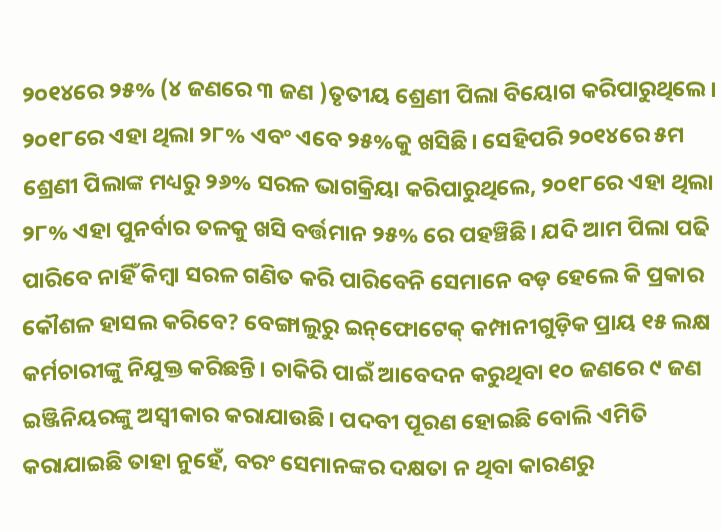୨୦୧୪ରେ ୨୫% (୪ ଜଣରେ ୩ ଜଣ )ତୃତୀୟ ଶ୍ରେଣୀ ପିଲା ବିୟୋଗ କରିପାରୁଥିଲେ। ୨୦୧୮ରେ ଏହା ଥିଲା ୨୮% ଏବଂ ଏବେ ୨୫%କୁ ଖସିଛି। ସେହିପରି ୨୦୧୪ରେ ୫ମ ଶ୍ରେଣୀ ପିଲାଙ୍କ ମଧ୍ୟରୁ ୨୬% ସରଳ ଭାଗକ୍ରିୟା କରିପାରୁଥିଲେ, ୨୦୧୮ରେ ଏହା ଥିଲା ୨୮% ଏହା ପୁନର୍ବାର ତଳକୁ ଖସି ବର୍ତ୍ତମାନ ୨୫% ରେ ପହଞ୍ଚିଛି। ଯଦି ଆମ ପିଲା ପଢି ପାରିବେ ନାହିଁ କିମ୍ବା ସରଳ ଗଣିତ କରି ପାରିବେନି ସେମାନେ ବଡ଼ ହେଲେ କି ପ୍ରକାର କୌଶଳ ହାସଲ କରିବେ? ବେଙ୍ଗାଲୁରୁ ଇନ୍‌ଫୋଟେକ୍‌ କମ୍ପାନୀଗୁଡ଼ିକ ପ୍ରାୟ ୧୫ ଲକ୍ଷ କର୍ମଚାରୀଙ୍କୁ ନିଯୁକ୍ତ କରିଛନ୍ତି। ଚାକିରି ପାଇଁ ଆବେଦନ କରୁଥିବା ୧୦ ଜଣରେ ୯ ଜଣ ଇଞ୍ଜିନିୟରଙ୍କୁ ଅସ୍ବୀକାର କରାଯାଉଛି। ପଦବୀ ପୂରଣ ହୋଇଛି ବୋଲି ଏମିତି କରାଯାଇଛି ତାହା ନୁହେଁ, ବରଂ ସେମାନଙ୍କର ଦକ୍ଷତା ନ ଥିବା କାରଣରୁ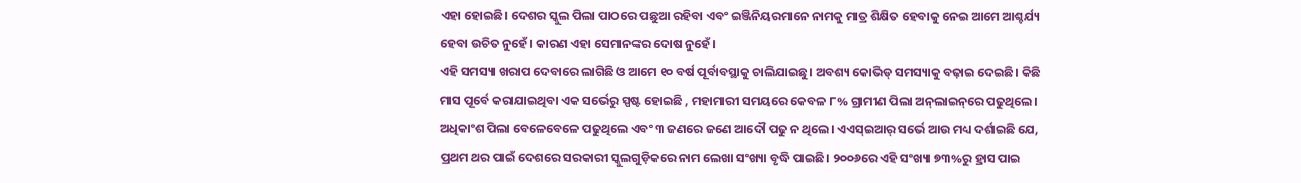ଏହା ହୋଇଛି। ଦେଶର ସ୍କୁଲ ପିଲା ପାଠରେ ପଛୁଆ ରହିବା ଏବଂ ଇଞ୍ଜିନିୟରମାନେ ନାମକୁ ମାତ୍ର ଶିକ୍ଷିତ ହେବାକୁ ନେଇ ଆମେ ଆଶ୍ଚର୍ଯ୍ୟ ହେବା ଉଚିତ ନୁହେଁ। କାରଣ ଏହା ସେମାନଙ୍କର ଦୋଷ ନୁହେଁ।
ଏହି ସମସ୍ୟା ଖରାପ ଦେବାରେ ଲାଗିଛି ଓ ଆମେ ୧୦ ବର୍ଷ ପୂର୍ବାବସ୍ଥାକୁ ଚାଲିଯାଇଛୁ। ଅବଶ୍ୟ କୋଭିଡ୍‌ ସମସ୍ୟାକୁ ବଢ଼ାଇ ଦେଇଛି। କିଛି ମାସ ପୂର୍ବେ କରାଯାଇଥିବା ଏକ ସର୍ଭେରୁ ସ୍ପଷ୍ଟ ହୋଇଛି , ମହାମାରୀ ସମୟରେ କେବଳ ୮% ଗ୍ରାମୀଣ ପିଲା ଅନ୍‌ଲାଇନ୍‌ରେ ପଢୁଥିଲେ। ଅଧିକାଂଶ ପିଲା ବେଳେବେଳେ ପଢୁଥିଲେ ଏବଂ ୩ ଜଣରେ ଜଣେ ଆଦୌ ପଢୁ ନ ଥିଲେ। ଏଏସ୍‌ଇଆର୍‌ ସର୍ଭେ ଆଉ ମଧ୍ୟ ଦର୍ଶାଇଛି ଯେ, ପ୍ରଥମ ଥର ପାଇଁ ଦେଶରେ ସରକାରୀ ସ୍କୁଲଗୁଡ଼ିକରେ ନାମ ଲେଖା ସଂଖ୍ୟା ବୃଦ୍ଧି ପାଇଛି। ୨୦୦୬ରେ ଏହି ସଂଖ୍ୟା ୭୩%ରୁ ହ୍ରାସ ପାଇ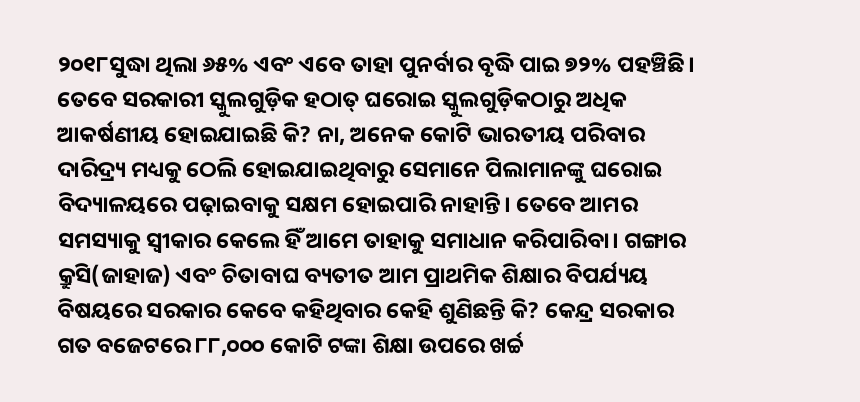୨୦୧୮ସୁଦ୍ଧା ଥିଲା ୬୫% ଏବଂ ଏବେ ତାହା ପୁନର୍ବାର ବୃଦ୍ଧି ପାଇ ୭୨% ପହଞ୍ଚିଛି। ତେବେ ସରକାରୀ ସ୍କୁଲଗୁଡ଼ିକ ହଠାତ୍‌ ଘରୋଇ ସ୍କୁଲଗୁଡ଼ିକଠାରୁ ଅଧିକ ଆକର୍ଷଣୀୟ ହୋଇଯାଇଛି କି? ନା, ଅନେକ କୋଟି ଭାରତୀୟ ପରିବାର ଦାରିଦ୍ର୍ୟ ମଧ୍ୟକୁ ଠେଲି ହୋଇଯାଇଥିବାରୁ ସେମାନେ ପିଲାମାନଙ୍କୁ ଘରୋଇ ବିଦ୍ୟାଳୟରେ ପଢ଼ାଇବାକୁ ସକ୍ଷମ ହୋଇପାରି ନାହାନ୍ତି। ତେବେ ଆମର ସମସ୍ୟାକୁ ସ୍ବୀକାର କେଲେ ହିଁ ଆମେ ତାହାକୁ ସମାଧାନ କରିପାରିବା। ଗଙ୍ଗାର କ୍ରୁସି(ଜାହାଜ) ଏବଂ ଚିତାବାଘ ବ୍ୟତୀତ ଆମ ପ୍ରାଥମିକ ଶିକ୍ଷାର ବିପର୍ଯ୍ୟୟ ବିଷୟରେ ସରକାର କେବେ କହିଥିବାର କେହି ଶୁଣିଛନ୍ତି କି? କେନ୍ଦ୍ର ସରକାର ଗତ ବଜେଟରେ ୮୮,୦୦୦ କୋଟି ଟଙ୍କା ଶିକ୍ଷା ଉପରେ ଖର୍ଚ୍ଚ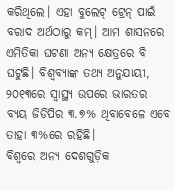କରିଥିଲେ। ଏହା ବୁଲେଟ୍‌ ଟ୍ରେନ୍‌ ପାଇଁ ବରାଦ ଅର୍ଥଠାରୁ କମ୍‌। ଆମ ଶାସନରେ ଏମିତିକା ଘଟଣା ଅନ୍ୟ କ୍ଷେତ୍ରରେ ବି ଘଟୁଛି। ବିଶ୍ୱବ୍ୟାଙ୍କ ତଥ୍ୟ ଅନୁଯାୟୀ, ୨୦୧୩ରେ ସ୍ବାସ୍ଥ୍ୟ ଉପରେ ଭାରତର ବ୍ୟୟ ଜିଡିପିର ୩.୭% ଥିବାବେଳେ ଏବେ ତାହା ୩%ରେ ରହିଛି।
ବିଶ୍ୱରେ ଅନ୍ୟ ଦେଶଗୁଡ଼ିକ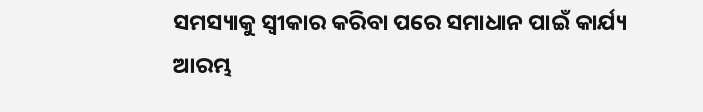ସମସ୍ୟାକୁ ସ୍ବୀକାର କରିବା ପରେ ସମାଧାନ ପାଇଁ କାର୍ଯ୍ୟ ଆରମ୍ଭ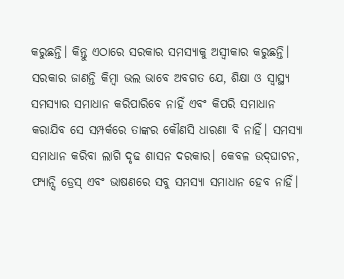କରୁଛନ୍ତି। କିନ୍ତୁ ଏଠାରେ ସରକାର ସମସ୍ୟାକୁ ଅସ୍ବୀକାର କରୁଛନ୍ତି। ସରକାର ଜାଣନ୍ତି କିମ୍ବା ଭଲ ଭାବେ ଅବଗତ ଯେ, ଶିକ୍ଷା ଓ ସ୍ବାସ୍ଥ୍ୟ ସମସ୍ୟାର ସମାଧାନ କରିପାରିବେ ନାହିଁ ଏବଂ କିପରି ସମାଧାନ କରାଯିବ ସେ ସମ୍ପର୍କରେ ତାଙ୍କର କୌଣସି ଧାରଣା ବି ନାହିଁ। ସମସ୍ୟା ସମାଧାନ କରିବା ଲାଗି ଦୃଢ ଶାସନ ଦରକାର। କେବଳ ଉଦ୍‌ଘାଟନ, ଫ୍ୟାନ୍ସି ଡ୍ରେସ୍‌ ଏବଂ ଭାଷଣରେ ସବୁ ସମସ୍ୟା ସମାଧାନ ହେବ ନାହିଁ।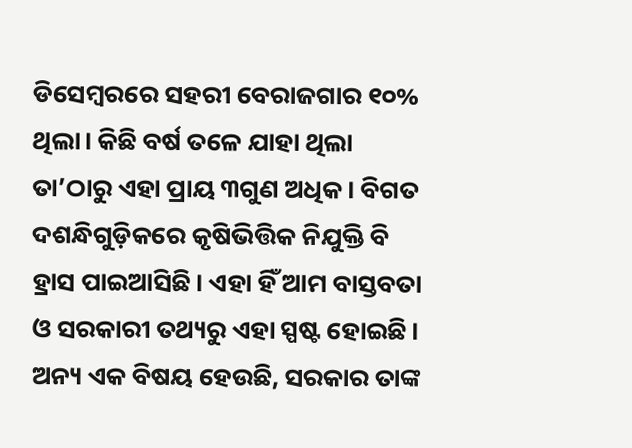ଡିସେମ୍ବରରେ ସହରୀ ବେରାଜଗାର ୧୦% ଥିଲା। କିଛି ବର୍ଷ ତଳେ ଯାହା ଥିଲା ତା’ଠାରୁ ଏହା ପ୍ରାୟ ୩ଗୁଣ ଅଧିକ। ବିଗତ ଦଶନ୍ଧିଗୁଡ଼ିକରେ କୃଷିଭିତ୍ତିକ ନିଯୁକ୍ତି ବି ହ୍ରାସ ପାଇଆସିଛି। ଏହା ହିଁ ଆମ ବାସ୍ତବତା ଓ ସରକାରୀ ତଥ୍ୟରୁ ଏହା ସ୍ପଷ୍ଟ ହୋଇଛି। ଅନ୍ୟ ଏକ ବିଷୟ ହେଉଛି, ସରକାର ତାଙ୍କ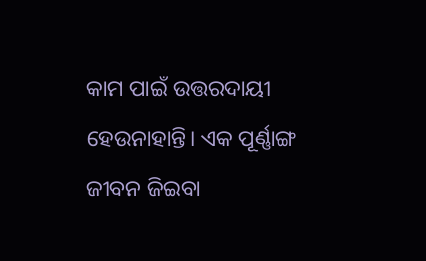କାମ ପାଇଁ ଉତ୍ତରଦାୟୀ ହେଉନାହାନ୍ତି। ଏକ ପୂର୍ଣ୍ଣାଙ୍ଗ ଜୀବନ ଜିଇବା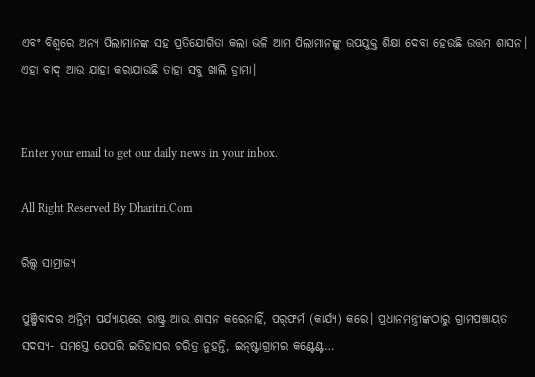ଏବଂ ବିଶ୍ୱରେ ଅନ୍ୟ ପିଲାମାନଙ୍କ ସହ ପ୍ରତିଯୋଗିତା କଲା ଭଳି ଆମ ପିଲାମାନଙ୍କୁ ଉପଯୁକ୍ତ ଶିକ୍ଷା ଦେବା ହେଉଛି ଉତ୍ତମ ଶାସନ। ଏହା ବାଦ୍‌ ଆଉ ଯାହା କରାଯାଉଛି ତାହା ସବୁ ଖାଲି ଡ୍ରାମା।


Enter your email to get our daily news in your inbox.

All Right Reserved By Dharitri.Com

ରିଲ୍ସ ସାମ୍ରାଜ୍ୟ

ପୁଞ୍ଜିବାଦର ଅନ୍ତିମ ପର୍ଯ୍ୟାୟରେ ରାଷ୍ଟ୍ର ଆଉ ଶାସନ କରେନାହିଁ, ପର୍‌ଫର୍ମ (କାର୍ଯ୍ୟ) କରେ। ପ୍ରଧାନମନ୍ତ୍ରୀଙ୍କଠାରୁ ଗ୍ରାମପଞ୍ଚାୟତ ସଦସ୍ୟ- ସମସ୍ତେ ଯେପରି ଇତିହାସର ଚରିତ୍ର ନୁହନ୍ତି, ଇନ୍‌ଷ୍ଟାଗ୍ରାମର କଣ୍ଟେଣ୍ଟ…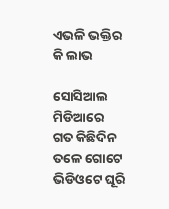ଏଭଳି ଭକ୍ତିର କି ଲାଭ

ସୋସିଆଲ ମିଡିଆରେ ଗତ କିଛିଦିନ ତଳେ ଗୋଟେ ଭିଡିଓଟେ ଘୂରି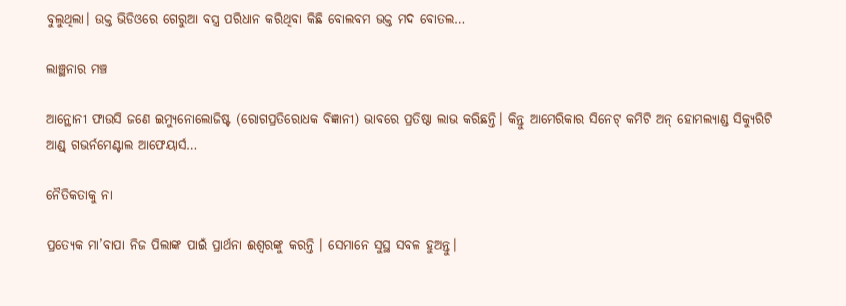ବୁଲୁଥିଲା। ଉକ୍ତ ଭିଡିଓରେ ଗେରୁଆ ବସ୍ତ୍ର ପରିଧାନ କରିଥିବା କିଛି ବୋଲବମ ଭକ୍ତ ମଦ ବୋତଲ…

ଲାଞ୍ଛନାର ମଞ୍ଚ

ଆନ୍ଥୋନୀ ଫାଉସି ଜଣେ ଇମ୍ୟୁନୋଲୋଜିଷ୍ଟ (ରୋଗପ୍ରତିରୋଧକ ବିଜ୍ଞାନୀ) ଭାବରେ ପ୍ରତିଷ୍ଠା ଲାଭ କରିଛନ୍ତି। କିନ୍ତୁ ଆମେରିକାର ସିନେଟ୍‌ କମିଟି ଅନ୍‌ ହୋମଲ୍ୟାଣ୍ଡ ସିକ୍ୟୁରିଟି ଆଣ୍ଡ୍‌ ଗଭର୍ନମେଣ୍ଟାଲ ଆଫେୟାର୍ସ…

ନୈତିକତାକୁ ନା

ପ୍ରତ୍ୟେକ ମା’ବାପା ନିଜ ପିଲାଙ୍କ ପାଇଁ ପ୍ରାର୍ଥନା ଈଶ୍ୱରଙ୍କୁ କରନ୍ତି । ସେମାନେ ସୁସ୍ଥ ସବଳ ହୁଅନ୍ତୁ।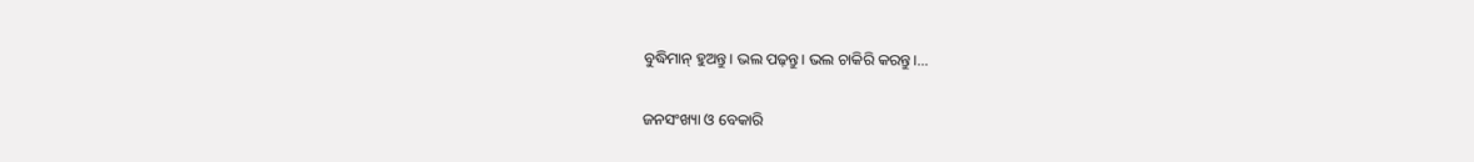ବୁଦ୍ଧିମାନ୍‌ ହୁଅନ୍ତୁ। ଭଲ ପଢ଼ନ୍ତୁ। ଭଲ ଚାକିରି କରନ୍ତୁ।…

ଜନସଂଖ୍ୟା ଓ ବେକାରି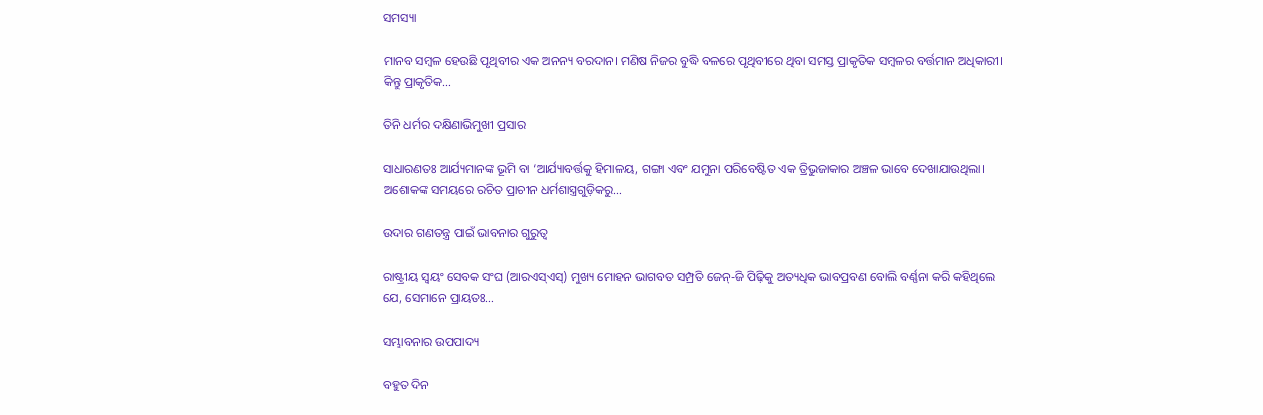ସମସ୍ୟା

ମାନବ ସମ୍ବଳ ହେଉଛି ପୃଥିବୀର ଏକ ଅନନ୍ୟ ବରଦାନ। ମଣିଷ ନିଜର ବୁଦ୍ଧି ବଳରେ ପୃଥିବୀରେ ଥିବା ସମସ୍ତ ପ୍ରାକୃତିକ ସମ୍ବଳର ବର୍ତ୍ତମାନ ଅଧିକାରୀ। କିନ୍ତୁ ପ୍ରାକୃତିକ…

ତିନି ଧର୍ମର ଦକ୍ଷିଣାଭିମୁଖୀ ପ୍ରସାର

ସାଧାରଣତଃ ଆର୍ଯ୍ୟମାନଙ୍କ ଭୂମି ବା ‘ଆର୍ଯ୍ୟାବର୍ତ୍ତକୁ ହିମାଳୟ, ଗଙ୍ଗା ଏବଂ ଯମୁନା ପରିବେଷ୍ଟିତ ଏକ ତ୍ରିଭୁଜାକାର ଅଞ୍ଚଳ ଭାବେ ଦେଖାଯାଉଥିଲା। ଅଶୋକଙ୍କ ସମୟରେ ରଚିତ ପ୍ରାଚୀନ ଧର୍ମଶାସ୍ତ୍ରଗୁଡ଼ିକରୁ…

ଉଦାର ଗଣତନ୍ତ୍ର ପାଇଁ ଭାବନାର ଗୁରୁତ୍ୱ

ରାଷ୍ଟ୍ରୀୟ ସ୍ବୟଂ ସେବକ ସଂଘ (ଆରଏସ୍‌ଏସ୍‌) ମୁଖ୍ୟ ମୋହନ ଭାଗବତ ସମ୍ପ୍ରତି ଜେନ୍‌-ଜି ପିଢ଼ିକୁ ଅତ୍ୟଧିକ ଭାବପ୍ରବଣ ବୋଲି ବର୍ଣ୍ଣନା କରି କହିଥିଲେ ଯେ, ସେମାନେ ପ୍ରାୟତଃ…

ସମ୍ଭାବନାର ଉପପାଦ୍ୟ

ବହୁତ ଦିନ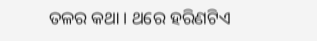ତଳର କଥା। ଥରେ ହରିଣଟିଏ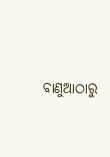ବାଣୁଆଠାରୁ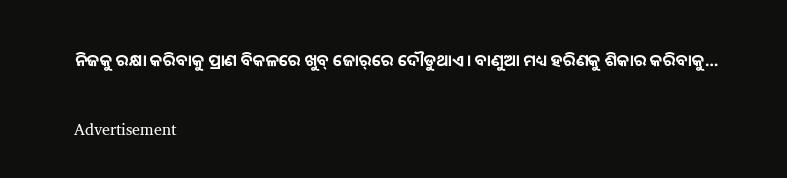ନିଜକୁ ରକ୍ଷା କରିବାକୁ ପ୍ରାଣ ବିକଳରେ ଖୁବ୍‌ ଜୋର୍‌ରେ ଦୌଡୁଥାଏ। ବାଣୁଆ ମଧ୍ୟ ହରିଣକୁ ଶିକାର କରିବାକୁ…

Advertisement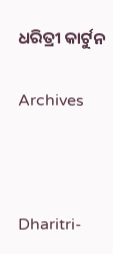ଧରିତ୍ରୀ କାର୍ଟୁନ

Archives



Dharitri-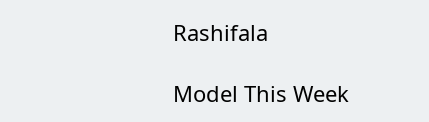Rashifala

Model This Week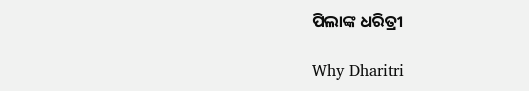ପିଲାଙ୍କ ଧରିତ୍ରୀ

Why Dharitri